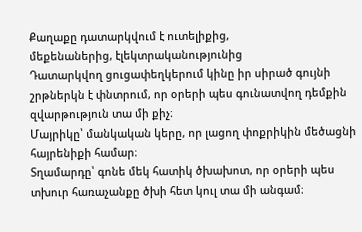Քաղաքը դատարկվում է ուտելիքից,
մեքենաներից, էլեկտրականությունից
Դատարկվող ցուցափեղկերում կինը իր սիրած գույնի շրթներկն է փնտրում, որ օրերի պես գունատվող դեմքին զվարթություն տա մի քիչ։
Մայրիկը՝ մանկական կերը, որ լացող փոքրիկին մեծացնի հայրենիքի համար։
Տղամարդը՝ գոնե մեկ հատիկ ծխախոտ, որ օրերի պես տխուր հառաչանքը ծխի հետ կուլ տա մի անգամ։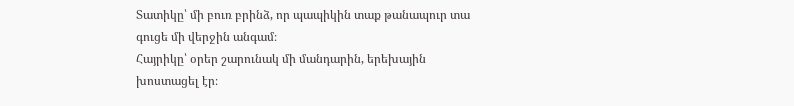Տատիկը՝ մի բուռ բրինձ, որ պապիկին տաք թանապուր տա գուցե մի վերջին անգամ։
Հայրիկը՝ օրեր շարունակ մի մանդարին, երեխային խոստացել էր։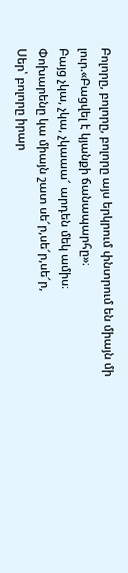Բոլորը, բոլորը, բոլորը այս երկրում փնտրում են միայն մի լուր.«Բացվել է կյանքի ճանապարհը»։
Բայց չկա, չկա, չկաաա՜ արդեն մեկ ամիս։
Փոխարենը կա միայն շատ սե՜ր,սե՜ր,սե՜ր,
Սեր՝ բոլորը իրար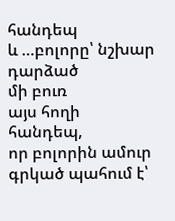հանդեպ
և …բոլորը՝ նշխար դարձած
մի բուռ
այս հողի հանդեպ,
որ բոլորին ամուր գրկած պահում է՝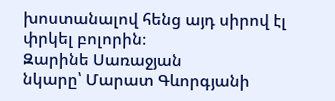խոստանալով հենց այդ սիրով էլ փրկել բոլորին։
Զարինե Սառաջյան
նկարը՝ Մարատ Գևորգյանի